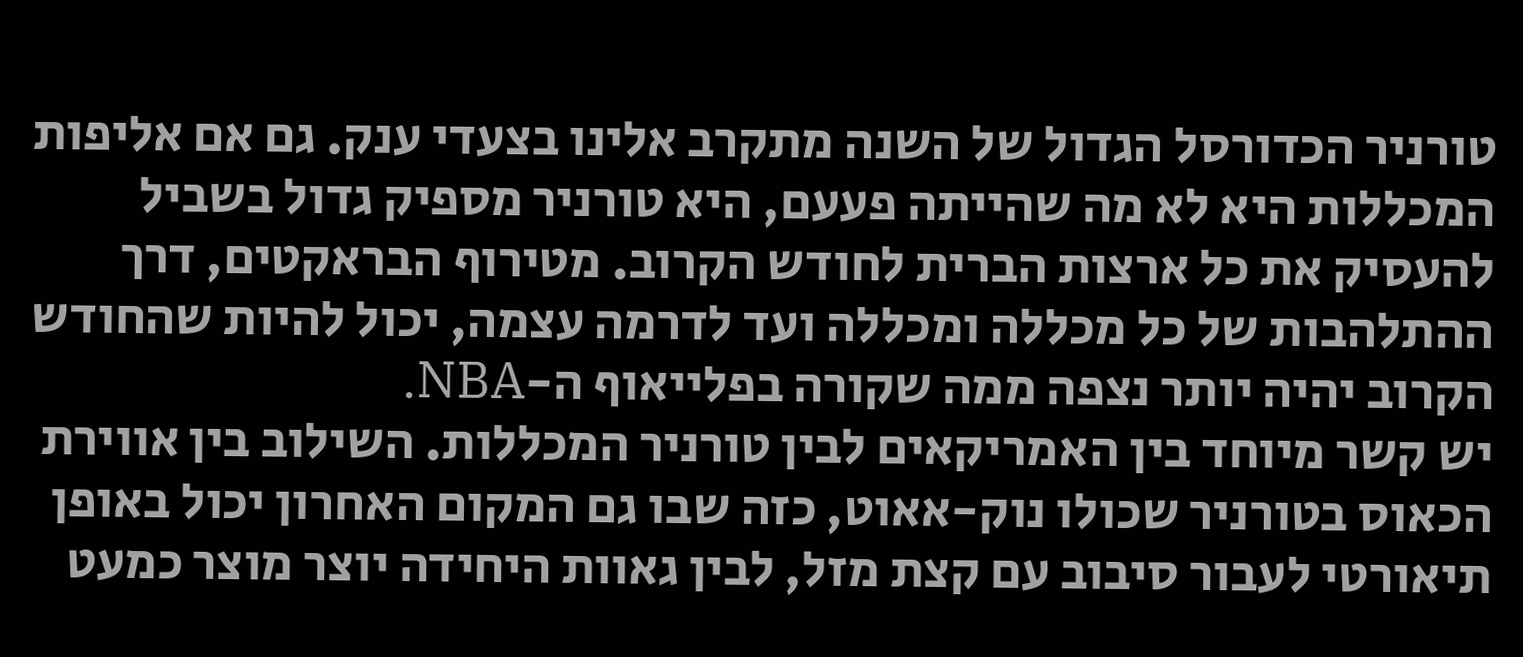טורניר הכדורסל הגדול של השנה מתקרב אלינו בצעדי ענק. גם אם אליפות המכללות היא לא מה שהייתה פעעם, היא טורניר מספיק גדול בשביל להעסיק את כל ארצות הברית לחודש הקרוב. מטירוף הבראקטים, דרך ההתלהבות של כל מכללה ומכללה ועד לדרמה עצמה, יכול להיות שהחודש הקרוב יהיה יותר נצפה ממה שקורה בפלייאוף ה-NBA.
יש קשר מיוחד בין האמריקאים לבין טורניר המכללות. השילוב בין אווירת הכאוס בטורניר שכולו נוק-אאוט, כזה שבו גם המקום האחרון יכול באופן תיאורטי לעבור סיבוב עם קצת מזל, לבין גאוות היחידה יוצר מוצר כמעט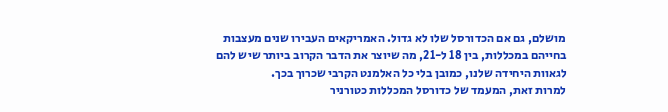מושלם, גם אם הכדורסל שלו לא גדול. האמריקאים העבירו שנים מעצבות בחייהם במכללות, בין 18 ל-21, מה שיוצר את הדבר הקרוב ביותר שיש להם לגאוות היחידה שלנו, כמובן בלי כל האלמנט הקרבי שכרוך בכך.
למרות זאת, המעמד של כדורסל המכללות כטורניר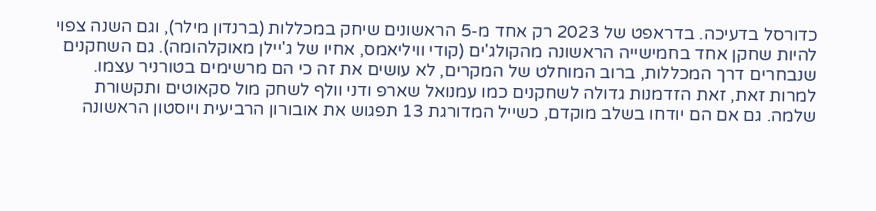כדורסל בדעיכה. בדראפט של 2023 רק אחד מ-5 הראשונים שיחק במכללות (ברנדון מילר), וגם השנה צפוי להיות שחקן אחד בחמישייה הראשונה מהקולג'ים (קודי וויליאמס, אחיו של ג'יילן מאוקלהומה). גם השחקנים שנבחרים דרך המכללות, ברוב המוחלט של המקרים, לא עושים את זה כי הם מרשימים בטורניר עצמו.
למרות זאת, זאת הזדמנות גדולה לשחקנים כמו עמנואל שארפ ודני וולף לשחק מול סקאוטים ותקשורת שלמה. גם אם הם יודחו בשלב מוקדם, כשייל המדורגת 13 תפגוש את אובורון הרביעית ויוסטון הראשונה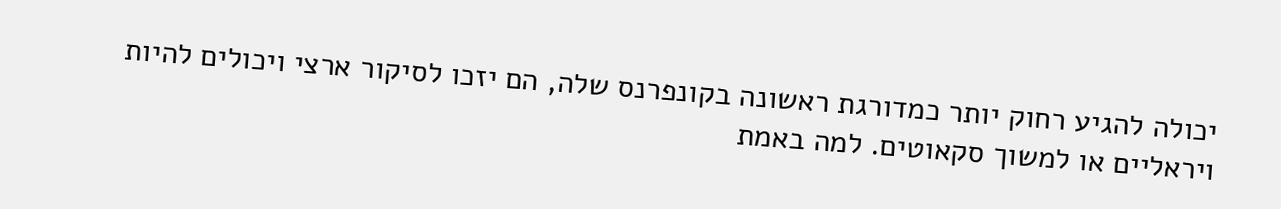יכולה להגיע רחוק יותר כמדורגת ראשונה בקונפרנס שלה, הם יזכו לסיקור ארצי ויכולים להיות ויראליים או למשוך סקאוטים. למה באמת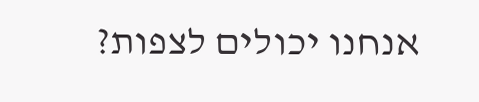אנחנו יכולים לצפות?